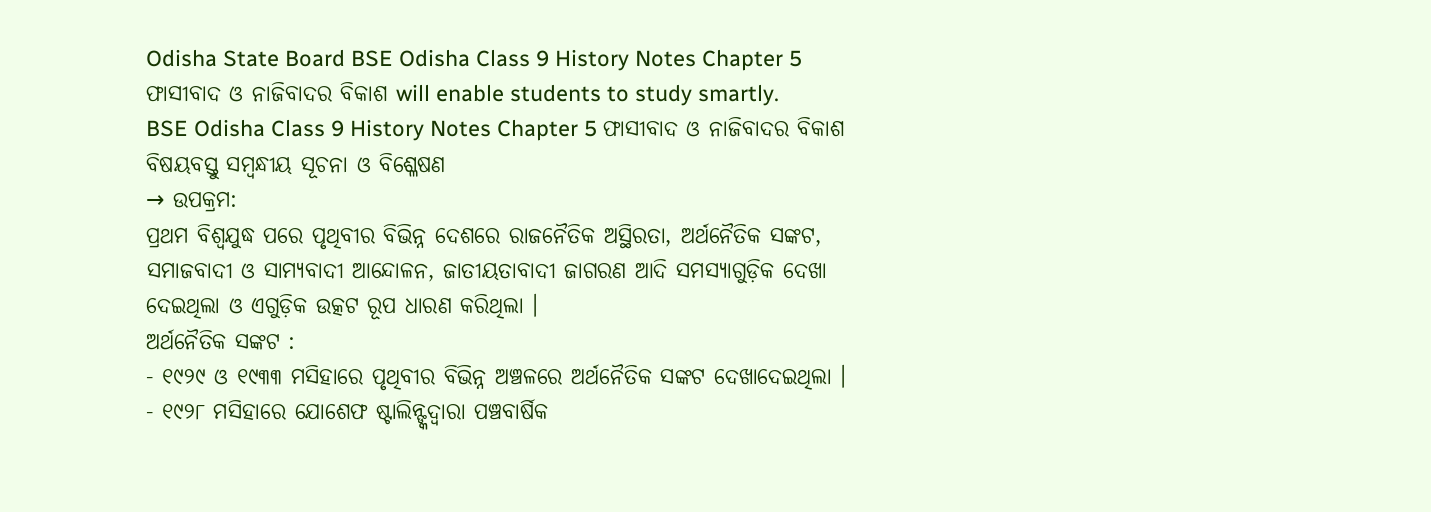Odisha State Board BSE Odisha Class 9 History Notes Chapter 5 ଫାସୀବାଦ ଓ ନାଜିବାଦର ବିକାଶ will enable students to study smartly.
BSE Odisha Class 9 History Notes Chapter 5 ଫାସୀବାଦ ଓ ନାଜିବାଦର ବିକାଶ
ବିଷୟବସ୍ତୁ ସମ୍ବନ୍ଧୀୟ ସୂଚନା ଓ ବିଶ୍ଳେଷଣ
→ ଉପକ୍ରମ:
ପ୍ରଥମ ବିଶ୍ବଯୁଦ୍ଧ ପରେ ପୃଥିବୀର ବିଭିନ୍ନ ଦେଶରେ ରାଜନୈତିକ ଅସ୍ଥିରତା, ଅର୍ଥନୈତିକ ସଙ୍କଟ, ସମାଜବାଦୀ ଓ ସାମ୍ୟବାଦୀ ଆନ୍ଦୋଳନ, ଜାତୀୟତାବାଦୀ ଜାଗରଣ ଆଦି ସମସ୍ୟାଗୁଡ଼ିକ ଦେଖା ଦେଇଥିଲା ଓ ଏଗୁଡ଼ିକ ଉତ୍କଟ ରୂପ ଧାରଣ କରିଥିଲା ।
ଅର୍ଥନୈତିକ ସଙ୍କଟ :
- ୧୯୨୯ ଓ ୧୯୩୩ ମସିହାରେ ପୃଥିବୀର ବିଭିନ୍ନ ଅଞ୍ଚଳରେ ଅର୍ଥନୈତିକ ସଙ୍କଟ ଦେଖାଦେଇଥିଲା ।
- ୧୯୨୮ ମସିହାରେ ଯୋଶେଫ ଷ୍ଟାଲିନ୍ଙ୍କଦ୍ଵାରା ପଞ୍ଚବାର୍ଷିକ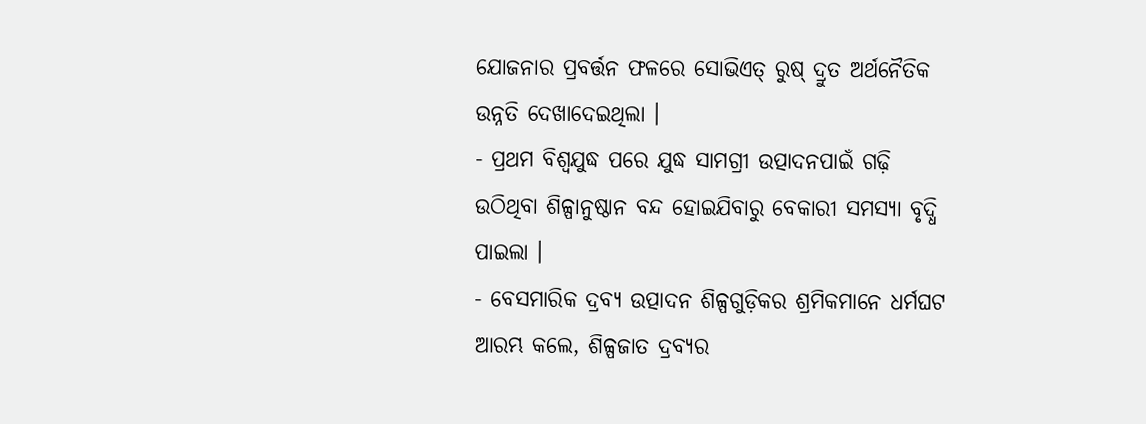ଯୋଜନାର ପ୍ରବର୍ତ୍ତନ ଫଳରେ ସୋଭିଏତ୍ ରୁଷ୍ ଦ୍ରୁତ ଅର୍ଥନୈତିକ ଉନ୍ନତି ଦେଖାଦେଇଥିଲା ।
- ପ୍ରଥମ ବିଶ୍ବଯୁଦ୍ଧ ପରେ ଯୁଦ୍ଧ ସାମଗ୍ରୀ ଉତ୍ପାଦନପାଇଁ ଗଢ଼ି ଉଠିଥିବା ଶିଳ୍ପାନୁଷ୍ଠାନ ବନ୍ଦ ହୋଇଯିବାରୁ ବେକାରୀ ସମସ୍ୟା ବୃଦ୍ଧି ପାଇଲା ।
- ବେସମାରିକ ଦ୍ରବ୍ୟ ଉତ୍ପାଦନ ଶିଳ୍ପଗୁଡ଼ିକର ଶ୍ରମିକମାନେ ଧର୍ମଘଟ ଆରମ୍ଭ କଲେ, ଶିଳ୍ପଜାତ ଦ୍ରବ୍ୟର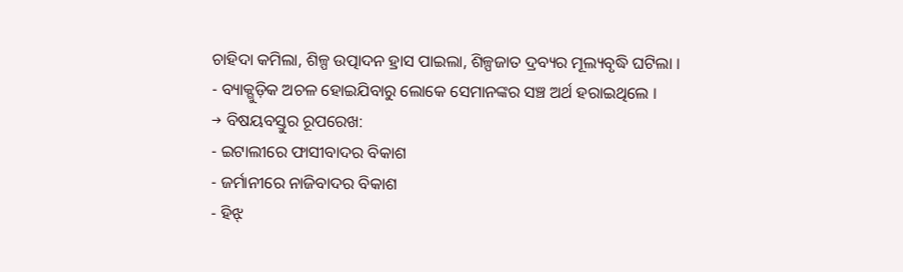ଚାହିଦା କମିଲା, ଶିଳ୍ପ ଉତ୍ପାଦନ ହ୍ରାସ ପାଇଲା, ଶିଳ୍ପଜାତ ଦ୍ରବ୍ୟର ମୂଲ୍ୟବୃଦ୍ଧି ଘଟିଲା ।
- ବ୍ୟାକ୍ଗୁଡ଼ିକ ଅଚଳ ହୋଇଯିବାରୁ ଲୋକେ ସେମାନଙ୍କର ସଞ୍ଚ ଅର୍ଥ ହରାଇଥିଲେ ।
→ ବିଷୟବସ୍ତୁର ରୂପରେଖ:
- ଇଟାଲୀରେ ଫାସୀବାଦର ବିକାଶ
- ଜର୍ମାନୀରେ ନାଜିବାଦର ବିକାଶ
- ହିଝ୍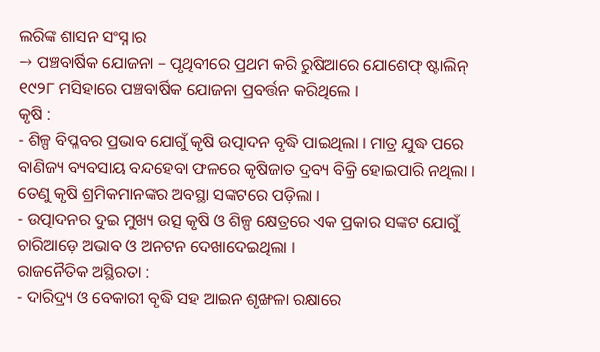ଲରିଙ୍କ ଶାସନ ସଂସ୍ନ।ର
→ ପଞ୍ଚବାର୍ଷିକ ଯୋଜନା – ପୃଥିବୀରେ ପ୍ରଥମ କରି ରୁଷିଆରେ ଯୋଶେଫ୍ ଷ୍ଟାଲିନ୍ ୧୯୨୮ ମସିହାରେ ପଞ୍ଚବାର୍ଷିକ ଯୋଜନା ପ୍ରବର୍ତ୍ତନ କରିଥିଲେ ।
କୃଷି :
- ଶିଳ୍ପ ବିପ୍ଳବର ପ୍ରଭାବ ଯୋଗୁଁ କୃଷି ଉତ୍ପାଦନ ବୃଦ୍ଧି ପାଇଥିଲା । ମାତ୍ର ଯୁଦ୍ଧ ପରେ ବାଣିଜ୍ୟ ବ୍ୟବସାୟ ବନ୍ଦହେବା ଫଳରେ କୃଷିଜାତ ଦ୍ରବ୍ୟ ବିକ୍ରି ହୋଇପାରି ନଥିଲା । ତେଣୁ କୃଷି ଶ୍ରମିକମାନଙ୍କର ଅବସ୍ଥା ସଙ୍କଟରେ ପଡ଼ିଲା ।
- ଉତ୍ପାଦନର ଦୁଇ ମୁଖ୍ୟ ଉତ୍ସ କୃଷି ଓ ଶିଳ୍ପ କ୍ଷେତ୍ରରେ ଏକ ପ୍ରକାର ସଙ୍କଟ ଯୋଗୁଁ ଚାରିଆଡ଼େ ଅଭାବ ଓ ଅନଟନ ଦେଖାଦେଇଥିଲା ।
ରାଜନୈତିକ ଅସ୍ଥିରତା :
- ଦାରିଦ୍ର୍ୟ ଓ ବେକାରୀ ବୃଦ୍ଧି ସହ ଆଇନ ଶୃଙ୍ଖଳା ରକ୍ଷାରେ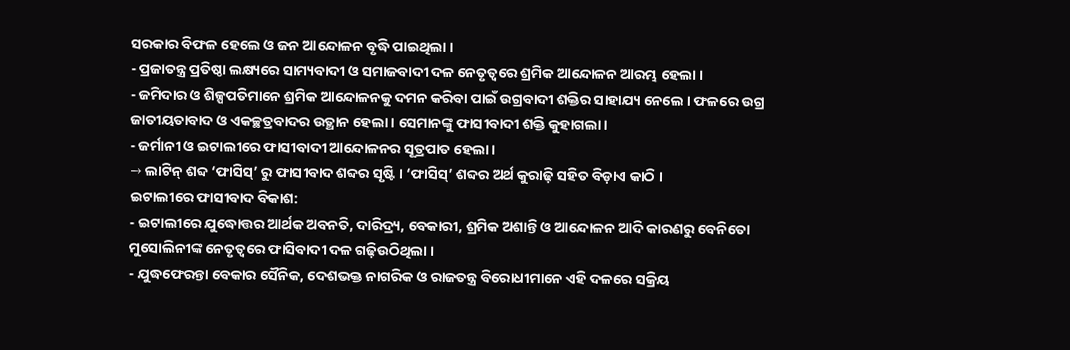ସରକାର ବିଫଳ ହେଲେ ଓ ଜନ ଆନ୍ଦୋଳନ ବୃଦ୍ଧି ପାଇଥିଲା ।
- ପ୍ରଜାତନ୍ତ୍ର ପ୍ରତିଷ୍ଠା ଲକ୍ଷ୍ୟରେ ସାମ୍ୟବାଦୀ ଓ ସମାଜବାଦୀ ଦଳ ନେତୃତ୍ୱରେ ଶ୍ରମିକ ଆନ୍ଦୋଳନ ଆରମ୍ଭ ହେଲା ।
- ଜମିଦାର ଓ ଶିଳ୍ପପତିମାନେ ଶ୍ରମିକ ଆନ୍ଦୋଳନକୁ ଦମନ କରିବା ପାଇଁ ଉଗ୍ରବାଦୀ ଶକ୍ତିର ସାହାଯ୍ୟ ନେଲେ । ଫଳରେ ଉଗ୍ର ଜାତୀୟତାବାଦ ଓ ଏକଚ୍ଛତ୍ରବାଦର ଉତ୍ଥାନ ହେଲା । ସେମାନଙ୍କୁ ଫାସୀବାଦୀ ଶକ୍ତି କୁହାଗଲା ।
- ଜର୍ମାନୀ ଓ ଇଟାଲୀରେ ଫାସୀବାଦୀ ଆନ୍ଦୋଳନର ସୂତ୍ରପାତ ହେଲା ।
→ ଲାଟିନ୍ ଶବ୍ଦ ‘ଫାସିସ୍’ ରୁ ଫାସୀବାଦ ଶବ୍ଦର ସୃଷ୍ଟି । ‘ଫାସିସ୍’ ଶବ୍ଦର ଅର୍ଥ କୁରାଢ଼ି ସହିତ ବିଡ଼ାଏ କାଠି ।
ଇଟାଲୀରେ ଫାସୀବାଦ ବିକାଶ:
- ଇଟାଲୀରେ ଯୁଦ୍ଧୋତ୍ତର ଆର୍ଥକ ଅବନତି, ଦାରିଦ୍ର୍ୟ, ବେକାରୀ, ଶ୍ରମିକ ଅଶାନ୍ତି ଓ ଆନ୍ଦୋଳନ ଆଦି କାରଣରୁ ବେନିତୋ ମୁସୋଲିନୀଙ୍କ ନେତୃତ୍ୱରେ ଫାସିବାଦୀ ଦଳ ଗଢ଼ିଉଠିଥିଲା ।
- ଯୁଦ୍ଧଫେରନ୍ତା ବେକାର ସୈନିକ, ଦେଶଭକ୍ତ ନାଗରିକ ଓ ରାଜତନ୍ତ୍ର ବିରୋଧୀମାନେ ଏହି ଦଳରେ ସକ୍ରିୟ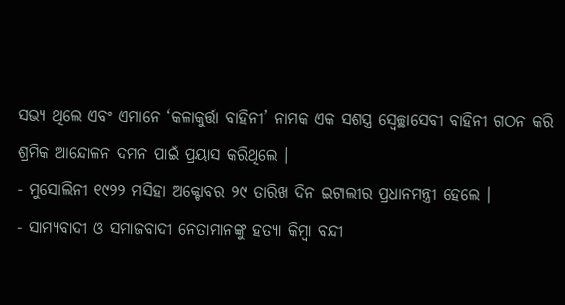ସଭ୍ୟ ଥିଲେ ଏବଂ ଏମାନେ ‘କଳାକୁର୍ତ୍ତା ବାହିନୀ’ ନାମକ ଏକ ସଶସ୍ତ୍ର ସ୍ଵେଚ୍ଛାସେବୀ ବାହିନୀ ଗଠନ କରି ଶ୍ରମିକ ଆନ୍ଦୋଳନ ଦମନ ପାଇଁ ପ୍ରୟାସ କରିଥିଲେ ।
- ମୁସୋଲିନୀ ୧୯୨୨ ମସିହା ଅକ୍ଟୋବର ୨୯ ତାରିଖ ଦିନ ଇଟାଲୀର ପ୍ରଧାନମନ୍ତ୍ରୀ ହେଲେ ।
- ସାମ୍ୟବାଦୀ ଓ ସମାଜବାଦୀ ନେତାମାନଙ୍କୁ ହତ୍ୟା କିମ୍ବା ବନ୍ଦୀ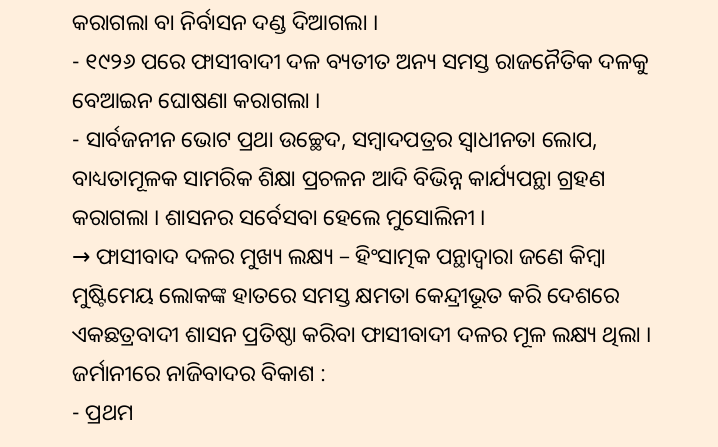କରାଗଲା ବା ନିର୍ବାସନ ଦଣ୍ଡ ଦିଆଗଲା ।
- ୧୯୨୬ ପରେ ଫାସୀବାଦୀ ଦଳ ବ୍ୟତୀତ ଅନ୍ୟ ସମସ୍ତ ରାଜନୈତିକ ଦଳକୁ ବେଆଇନ ଘୋଷଣା କରାଗଲା ।
- ସାର୍ବଜନୀନ ଭୋଟ ପ୍ରଥା ଉଚ୍ଛେଦ, ସମ୍ବାଦପତ୍ରର ସ୍ଵାଧୀନତା ଲୋପ, ବାଧ୍ୟତାମୂଳକ ସାମରିକ ଶିକ୍ଷା ପ୍ରଚଳନ ଆଦି ବିଭିନ୍ନ କାର୍ଯ୍ୟପନ୍ଥା ଗ୍ରହଣ କରାଗଲା । ଶାସନର ସର୍ବେସବା ହେଲେ ମୁସୋଲିନୀ ।
→ ଫାସୀବାଦ ଦଳର ମୁଖ୍ୟ ଲକ୍ଷ୍ୟ – ହିଂସାତ୍ମକ ପନ୍ଥାଦ୍ୱାରା ଜଣେ କିମ୍ବା ମୁଷ୍ଟିମେୟ ଲୋକଙ୍କ ହାତରେ ସମସ୍ତ କ୍ଷମତା କେନ୍ଦ୍ରୀଭୂତ କରି ଦେଶରେ ଏକଛତ୍ରବାଦୀ ଶାସନ ପ୍ରତିଷ୍ଠା କରିବା ଫାସୀବାଦୀ ଦଳର ମୂଳ ଲକ୍ଷ୍ୟ ଥିଲା ।
ଜର୍ମାନୀରେ ନାଜିବାଦର ବିକାଶ :
- ପ୍ରଥମ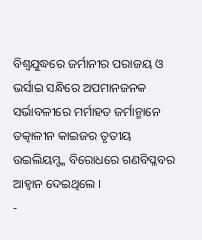ବିଶ୍ବଯୁଦ୍ଧରେ ଜର୍ମାନୀର ପରାଜୟ ଓ ଭର୍ସାଇ ସନ୍ଧିରେ ଅପମାନଜନକ ସର୍ଭାବଳୀରେ ମର୍ମାହତ ଜର୍ମାନ୍ମାନେ ତତ୍କାଳୀନ କାଇଜର ତୃତୀୟ ଉଇଲିୟମ୍ଙ୍କ ବିରୋଧରେ ଗଣବିପ୍ଳବର ଆହ୍ଵାନ ଦେଇଥିଲେ ।
-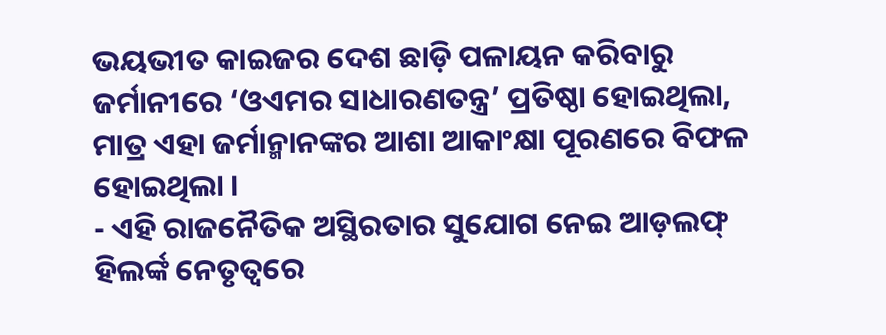ଭୟଭୀତ କାଇଜର ଦେଶ ଛାଡ଼ି ପଳାୟନ କରିବାରୁ ଜର୍ମାନୀରେ ‘ଓଏମର ସାଧାରଣତନ୍ତ୍ର’ ପ୍ରତିଷ୍ଠା ହୋଇଥିଲା, ମାତ୍ର ଏହା ଜର୍ମାନ୍ମାନଙ୍କର ଆଶା ଆକାଂକ୍ଷା ପୂରଣରେ ବିଫଳ ହୋଇଥିଲା ।
- ଏହି ରାଜନୈତିକ ଅସ୍ଥିରତାର ସୁଯୋଗ ନେଇ ଆଡ଼ଲଫ୍ ହିଲର୍ଙ୍କ ନେତୃତ୍ୱରେ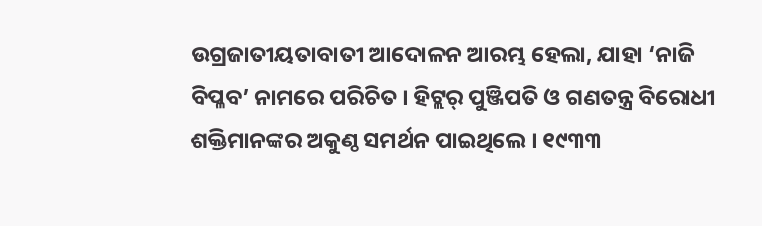ଉଗ୍ରଜାତୀୟତାବାତୀ ଆଦୋଳନ ଆରମ୍ଭ ହେଲା, ଯାହା ‘ନାଜି ବିପ୍ଳବ’ ନାମରେ ପରିଚିତ । ହିଟ୍ଲର୍ ପୁଞ୍ଜିପତି ଓ ଗଣତନ୍ତ୍ର ବିରୋଧୀ ଶକ୍ତିମାନଙ୍କର ଅକୁଣ୍ଠ ସମର୍ଥନ ପାଇଥିଲେ । ୧୯୩୩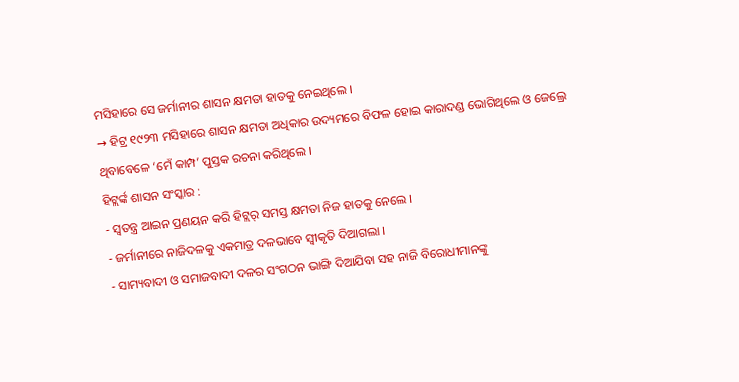ମସିହାରେ ସେ ଜର୍ମାନୀର ଶାସନ କ୍ଷମତା ହାତକୁ ନେଇଥିଲେ ।
→ ହିଟ୍ର ୧୯୨୩ ମସିହାରେ ଶାସନ କ୍ଷମତା ଅଧିକାର ଉଦ୍ୟମରେ ବିଫଳ ହୋଇ କାରାଦଣ୍ଡ ଭୋଗିଥିଲେ ଓ ଜେଲ୍ରେ ଥିବାବେଳେ ‘ମେଁ କାମ୍ପ’ ପୁସ୍ତକ ରଚନା କରିଥିଲେ ।
ହିଟ୍ଲର୍ଙ୍କ ଶାସନ ସଂସ୍କାର :
- ସ୍ୱତନ୍ତ୍ର ଆଇନ ପ୍ରଣୟନ କରି ହିଟ୍ଲର୍ ସମସ୍ତ କ୍ଷମତା ନିଜ ହାତକୁ ନେଲେ ।
- ଜର୍ମାନୀରେ ନାଜିଦଳକୁ ଏକମାତ୍ର ଦଳଭାବେ ସ୍ବୀକୃତି ଦିଆଗଲା ।
- ସାମ୍ୟବାଦୀ ଓ ସମାଜବାଦୀ ଦଳର ସଂଗଠନ ଭାଙ୍ଗି ଦିଆଯିବା ସହ ନାଜି ବିରୋଧୀମାନଙ୍କୁ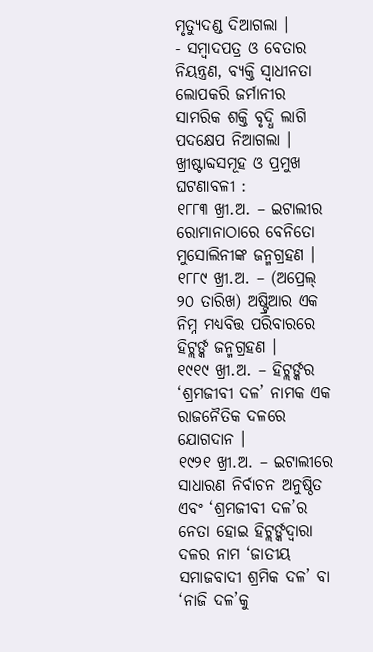ମୃତ୍ୟୁଦଣ୍ଡ ଦିଆଗଲା ।
- ସମ୍ବାଦପତ୍ର ଓ ବେତାର ନିୟନ୍ତ୍ରଣ, ବ୍ୟକ୍ତି ସ୍ଵାଧୀନତା ଲୋପକରି ଜର୍ମାନୀର ସାମରିକ ଶକ୍ତି ବୃଦ୍ଧି ଲାଗି ପଦକ୍ଷେପ ନିଆଗଲା ।
ଖ୍ରୀଷ୍ଟାବ୍ଦସମୂହ ଓ ପ୍ରମୁଖ ଘଟଣାବଳୀ :
୧୮୮୩ ଖ୍ରୀ.ଅ. – ଇଟାଲୀର ରୋମାନାଠାରେ ବେନିତୋ ମୁସୋଲିନୀଙ୍କ ଜନ୍ମଗ୍ରହଣ ।
୧୮୮୯ ଖ୍ରୀ.ଅ. – (ଅପ୍ରେଲ୍ ୨୦ ତାରିଖ) ଅଷ୍ଟ୍ରିଆର ଏକ ନିମ୍ନ ମଧ୍ୟବିତ୍ତ ପରିବାରରେ ହିଟ୍ଲର୍ଙ୍କ ଜନ୍ମଗ୍ରହଣ ।
୧୯୧୯ ଖ୍ରୀ.ଅ. – ହିଟ୍ଲର୍ଙ୍କର ‘ଶ୍ରମଜୀବୀ ଦଳ’ ନାମକ ଏକ ରାଜନୈତିକ ଦଳରେ ଯୋଗଦାନ ।
୧୯୨୧ ଖ୍ରୀ.ଅ. – ଇଟାଲୀରେ ସାଧାରଣ ନିର୍ବାଚନ ଅନୁଷ୍ଠିତ ଏବଂ ‘ଶ୍ରମଜୀବୀ ଦଳ’ର ନେତା ହୋଇ ହିଟ୍ଲର୍ଙ୍କଦ୍ୱାରା ଦଳର ନାମ ‘ଜାତୀୟ ସମାଜବାଦୀ ଶ୍ରମିକ ଦଳ’ ବା ‘ନାଜି ଦଳ’କୁ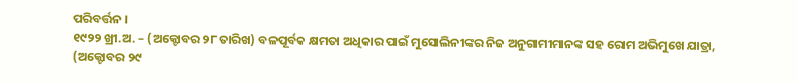ପରିବର୍ତ୍ତନ ।
୧୯୨୨ ଖ୍ରୀ.ଅ. – (ଅକ୍ଟୋବର ୨୮ ତାରିଖ) ବଳପୂର୍ବକ କ୍ଷମତା ଅଧିକାର ପାଇଁ ମୁସୋଲିନୀଙ୍କର ନିଜ ଅନୁଗାମୀମାନଙ୍କ ସହ ରୋମ ଅଭିମୁଖେ ଯାତ୍ରା, (ଅକ୍ଟୋବର ୨୯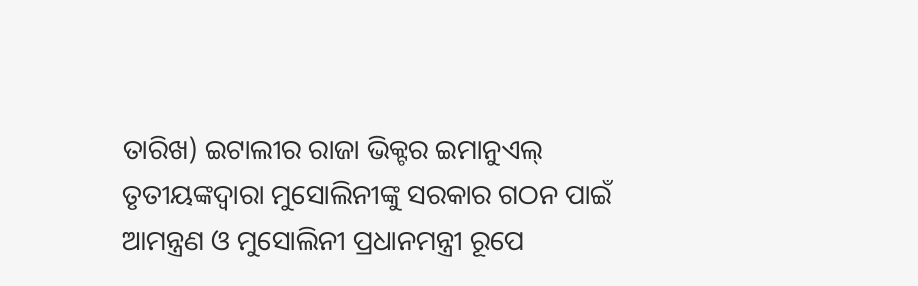ତାରିଖ) ଇଟାଲୀର ରାଜା ଭିକ୍ଟର ଇମାନୁଏଲ୍ ତୃତୀୟଙ୍କଦ୍ବାରା ମୁସୋଲିନୀଙ୍କୁ ସରକାର ଗଠନ ପାଇଁ ଆମନ୍ତ୍ରଣ ଓ ମୁସୋଲିନୀ ପ୍ରଧାନମନ୍ତ୍ରୀ ରୂପେ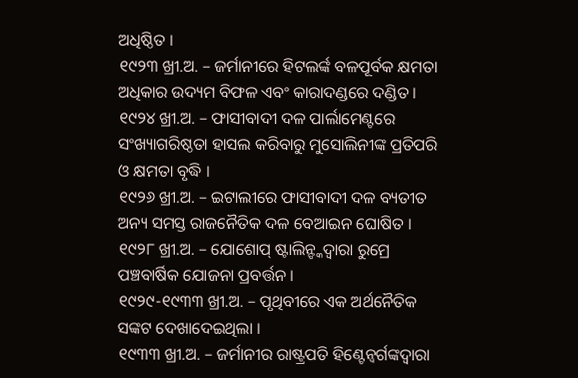ଅଧିଷ୍ଠିତ ।
୧୯୨୩ ଖ୍ରୀ.ଅ. – ଜର୍ମାନୀରେ ହିଟଲର୍ଙ୍କ ବଳପୂର୍ବକ କ୍ଷମତା ଅଧିକାର ଉଦ୍ୟମ ବିଫଳ ଏବଂ କାରାଦଣ୍ଡରେ ଦଣ୍ଡିତ ।
୧୯୨୪ ଖ୍ରୀ.ଅ. – ଫାସୀବାଦୀ ଦଳ ପାର୍ଲାମେଣ୍ଟରେ ସଂଖ୍ୟାଗରିଷ୍ଠତା ହାସଲ କରିବାରୁ ମୁସୋଲିନୀଙ୍କ ପ୍ରତିପରି ଓ କ୍ଷମତା ବୃଦ୍ଧି ।
୧୯୨୬ ଖ୍ରୀ.ଅ. – ଇଟାଲୀରେ ଫାସୀବାଦୀ ଦଳ ବ୍ୟତୀତ ଅନ୍ୟ ସମସ୍ତ ରାଜନୈତିକ ଦଳ ବେଆଇନ ଘୋଷିତ ।
୧୯୨୮ ଖ୍ରୀ.ଅ. – ଯୋଶୋପ୍ ଷ୍ଟାଲିନ୍ଙ୍କଦ୍ୱାରା ରୁମ୍ରେ ପଞ୍ଚବାର୍ଷିକ ଯୋଜନା ପ୍ରବର୍ତ୍ତନ ।
୧୯୨୯-୧୯୩୩ ଖ୍ରୀ.ଅ. – ପୃଥିବୀରେ ଏକ ଅର୍ଥନୈତିକ ସଙ୍କଟ ଦେଖାଦେଇଥିଲା ।
୧୯୩୩ ଖ୍ରୀ.ଅ. – ଜର୍ମାନୀର ରାଷ୍ଟ୍ରପତି ହିଣ୍ଟେନ୍ବର୍ଗଙ୍କଦ୍ବାରା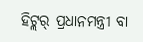ହିଟ୍ଲର୍ ପ୍ରଧାନମନ୍ତ୍ରୀ ବା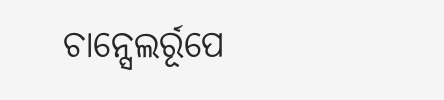ଚାନ୍ସେଲର୍ରୂପେ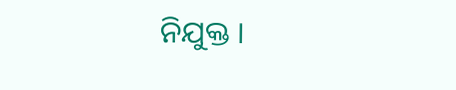ନିଯୁକ୍ତ ।